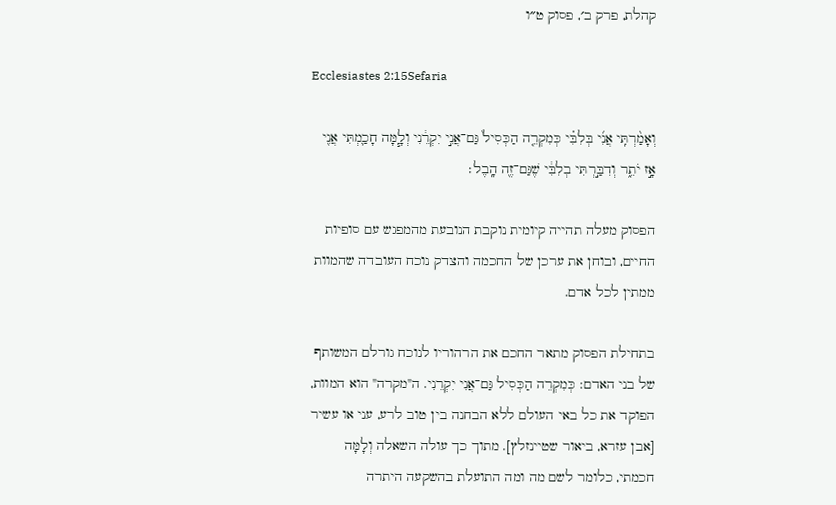קהלת, פרק ב׳, פסוק ט״ו

Ecclesiastes 2:15Sefaria

וְאָמַ֨רְתִּֽי אֲנִ֜י בְּלִבִּ֗י כְּמִקְרֵ֤ה הַכְּסִיל֙ גַּם־אֲנִ֣י יִקְרֵ֔נִי וְלָ֧מָּה חָכַ֛מְתִּי אֲנִ֖י אָ֣ז יֹתֵ֑ר וְדִבַּ֣רְתִּי בְלִבִּ֔י שֶׁגַּם־זֶ֖ה הָֽבֶל׃

הפסוק מעלה תהייה קיומית נוקבת הנובעת מהמפגש עם סופיות החיים, ובוחן את ערכן של החכמה והצדק נוכח העובדה שהמוות ממתין לכל אדם.

בתחילת הפסוק מתאר החכם את הרהוריו לנוכח גורלם המשותף של בני האדם: כְּמִקְרֵה הַכְּסִיל גַּם־אֲנִי יִקְרֵנִי. ה"מקרה" הוא המוות, הפוקד את כל באי העולם ללא הבחנה בין טוב לרע, עני או עשיר [אבן עזרא, ביאור שטיינזלץ]. מתוך כך עולה השאלה וְלָמָּה חכמתי, כלומר לשם מה ומה התועלת בהשקעה היתרה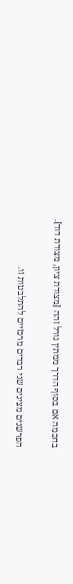בחכמה אם בסוף הדרך ממתין גורל זהה [מצודת ציון, מצודת דוד].

הפרשנים מציגים שני רבדים מרכזיים להתלבטות זו.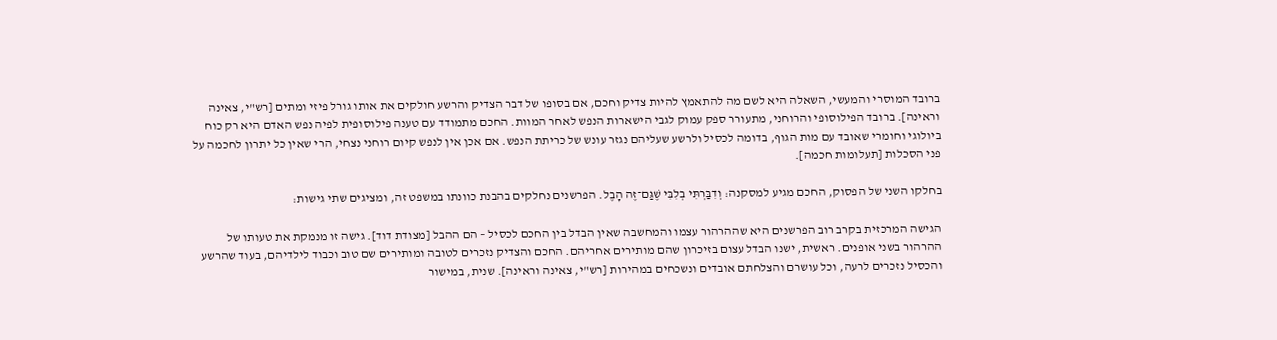ברובד המוסרי והמעשי, השאלה היא לשם מה להתאמץ להיות צדיק וחכם, אם בסופו של דבר הצדיק והרשע חולקים את אותו גורל פיזי ומתים [רש"י, צאינה וראינה]. ברובד הפילוסופי והרוחני, מתעורר ספק עמוק לגבי הישארות הנפש לאחר המוות. החכם מתמודד עם טענה פילוסופית לפיה נפש האדם היא רק כוח ביולוגי וחומרי שאובד עם מות הגוף, בדומה לכסיל ולרשע שעליהם נגזר עונש של כריתת הנפש. אם אכן אין לנפש קיום רוחני נצחי, הרי שאין כל יתרון לחכמה על פני הסכלות [תעלומות חכמה].

בחלקו השני של הפסוק, החכם מגיע למסקנה: וְדִבַּרְתִּי בְלִבִּי שֶׁגַּם־זֶה הָבֶל. הפרשנים נחלקים בהבנת כוונתו במשפט זה, ומציגים שתי גישות:

הגישה המרכזית בקרב רוב הפרשנים היא שההרהור עצמו והמחשבה שאין הבדל בין החכם לכסיל – הם ההבל [מצודת דוד]. גישה זו מנמקת את טעותו של ההרהור בשני אופנים. ראשית, ישנו הבדל עצום בזיכרון שהם מותירים אחריהם. החכם והצדיק נזכרים לטובה ומותירים שם טוב וכבוד לילדיהם, בעוד שהרשע והכסיל נזכרים לרעה, וכל עושרם והצלחתם אובדים ונשכחים במהירות [רש"י, צאינה וראינה]. שנית, במישור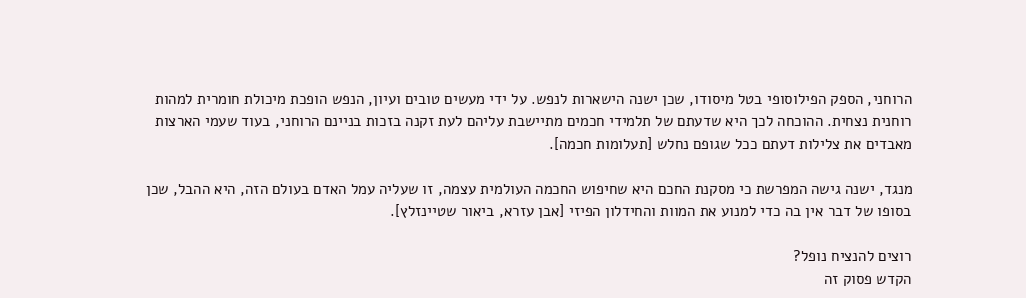הרוחני, הספק הפילוסופי בטל מיסודו, שכן ישנה הישארות לנפש. על ידי מעשים טובים ועיון, הנפש הופכת מיכולת חומרית למהות רוחנית נצחית. ההוכחה לכך היא שדעתם של תלמידי חכמים מתיישבת עליהם לעת זקנה בזכות בניינם הרוחני, בעוד שעמי הארצות מאבדים את צלילות דעתם ככל שגופם נחלש [תעלומות חכמה].

מנגד, ישנה גישה המפרשת כי מסקנת החכם היא שחיפוש החכמה העולמית עצמה, זו שעליה עמל האדם בעולם הזה, היא ההבל, שכן בסופו של דבר אין בה כדי למנוע את המוות והחידלון הפיזי [אבן עזרא, ביאור שטיינזלץ].

רוצים להנציח נופל?
הקדש פסוק זה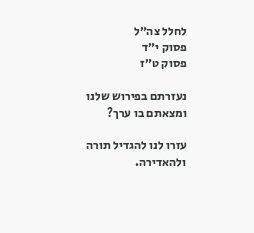לחלל צה״ל
פסוק י״ד
פסוק ט״ז

נעזרתם בפירוש שלנו ומצאתם בו ערך?

עזרו לנו להגדיל תורה ולהאדירה.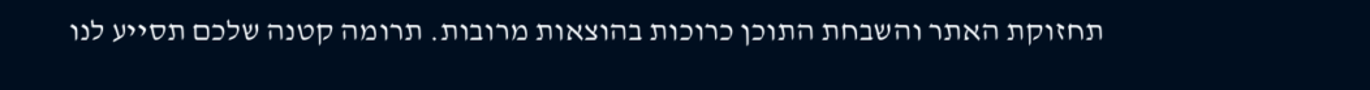תחזוקת האתר והשבחת התוכן כרוכות בהוצאות מרובות. תרומה קטנה שלכם תסייע לנו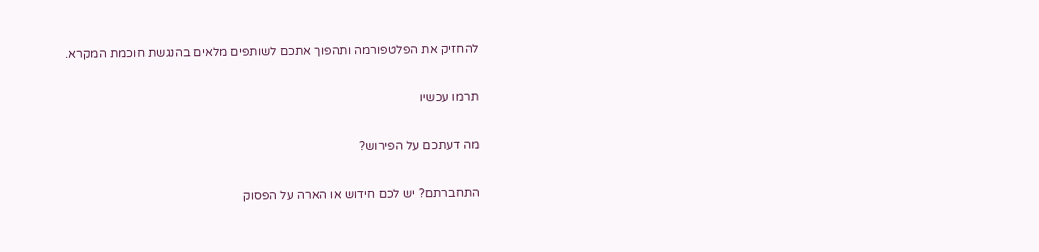להחזיק את הפלטפורמה ותהפוך אתכם לשותפים מלאים בהנגשת חוכמת המקרא.

תרמו עכשיו

מה דעתכם על הפירוש?

התחברתם? יש לכם חידוש או הארה על הפסוק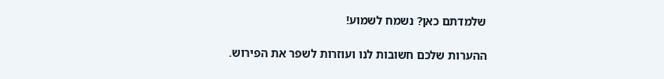שלמדתם כאן? נשמח לשמוע!

ההערות שלכם חשובות לנו ועוזרות לשפר את הפירוש.